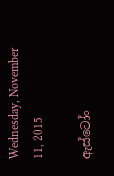Wednesday, November 11, 2015

ඇස්ටෝං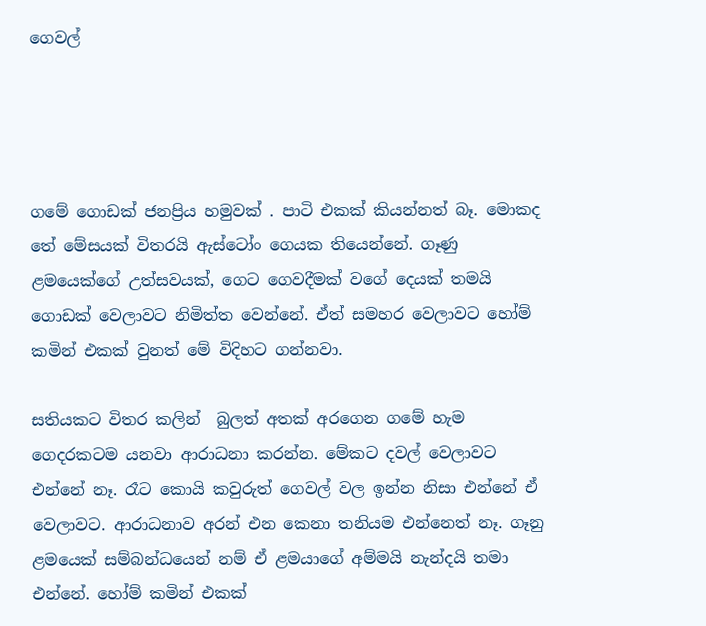ගෙවල්




ගමේ ගොඩක් ජනප්‍රිය හමුවක් . පාටි එකක් කියන්නත් බෑ. මොකද තේ මේසයක් විතරයි ඇස්ටෝං ගෙයක තියෙන්නේ. ගෑණු ළමයෙක්ගේ උත්සවයක්, ගෙට ගෙවදීමක් වගේ දෙයක් තමයි  ගොඩක් වෙලාවට නිමිත්ත වෙන්නේ. ඒත් සමහර වෙලාවට හෝම් කමින් එකක් වුනත් මේ විදිහට ගන්නවා.

සතියකට විතර කලින්  බුලත් අතක් අරගෙන ගමේ හැම ගෙදරකටම යනවා ආරාධනා කරන්න. මේකට දවල් වෙලාවට එන්නේ නෑ. රෑට කොයි කවුරුත් ගෙවල් වල ඉන්න නිසා එන්නේ ඒ වෙලාවට. ආරාධනාව අරන් එන කෙනා තනියම එන්නෙත් නෑ. ගෑනු ළමයෙක් සම්බන්ධයෙන් නම් ඒ ළමයාගේ අම්මයි නැන්දයි තමා එන්නේ. හෝම් කමින් එකක්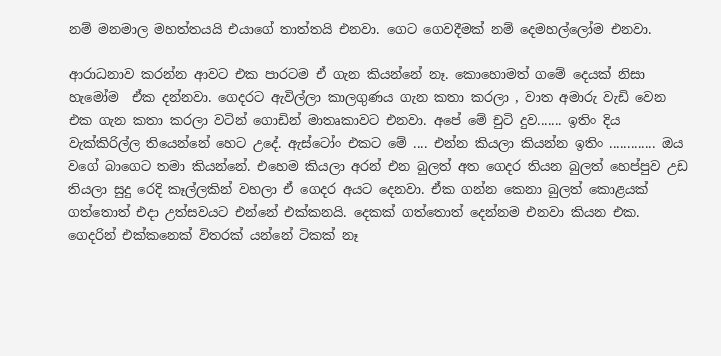නම් මනමාල මහත්තයයි එයාගේ තාත්තයි එනවා. ගෙට ගෙවදීමක් නම් දෙමහල්ලෝම එනවා.

ආරාධනාව කරන්න ආවට එක පාරටම ඒ ගැන කියන්නේ නෑ. කොහොමත් ගමේ දෙයක් නිසා හැමෝම  ඒක දන්නවා. ගෙදරට ඇවිල්ලා කාලගුණය ගැන කතා කරලා , වාත අමාරු වැඩි වෙන එක ගැන කතා කරලා වටින් ගොඩින් මාතෘකාවට එනවා. අපේ මේ චුටි දුව....... ඉතිං දිය වැක්කිරිල්ල තියෙන්නේ හෙට උදේ. ඇස්ටෝං එකට මේ .... එන්න කියලා කියන්න ඉතිං ............. ඔය වගේ බාගෙට තමා කියන්නේ. එහෙම කියලා අරන් එන බුලත් අත ගෙදර තියන බුලත් හෙප්පුව උඩ තියලා සුදු රෙදි කෑල්ලකින් වහලා ඒ ගෙදර අයට දෙනවා. ඒක ගන්න කෙනා බුලත් කොළයක් ගත්තොත් එදා උත්සවයට එන්නේ එක්කනයි. දෙකක් ගත්තොත් දෙන්නම එනවා කියන එක.  ගෙදරින් එක්කනෙක් විතරක් යන්නේ ටිකක් නෑ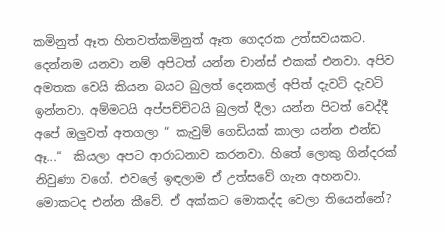කමිනුත් ඈත හිතවත්කමිනුත් ඈත ගෙදරක උත්සවයකට. දෙන්නම යනවා නම් අපිටත් යන්න චාන්ස් එකක් එනවා. අපිව අමතක වෙයි කියන බයට බුලත් දෙනකල් අපිත් දැවටි දැවටි ඉන්නවා. අම්මටයි අප්පච්චිටයි බුලත් දීලා යන්න පිටත් වෙද්දී අපේ ඔලුවත් අතගලා “ කැවුම් ගෙඩියක් කාලා යන්න එන්ඩ ඈ...“  කියලා අපට ආරාධනාව කරනවා. හිතේ ලොකු ගින්දරක් නිවුණා වගේ. එවලේ ඉඳලාම ඒ උත්සවේ ගැන අහනවා. මොකටද එන්න කීවේ. ඒ අක්කට මොකද්ද වෙලා තියෙන්නේ?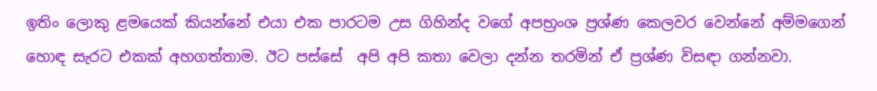ඉතිං ලොකු ළමයෙක් කියන්නේ එයා එක පාරටම උස ගිහින්ද වගේ අපභ්‍රංශ ප්‍රශ්ණ කෙලවර වෙන්නේ අම්මගෙන් හොඳ සැරට එකක් අහගත්තාම. ඊට පස්සේ  අපි අපි කතා වෙලා දන්න තරමින් ඒ ප්‍රශ්ණ විසඳා ගන්නවා.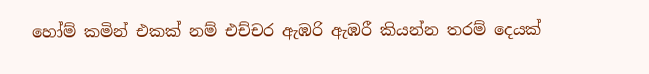හෝම් කමින් එකක් නම් එච්චර ඇඹරි ඇඹරී කියන්න තරම් දෙයක්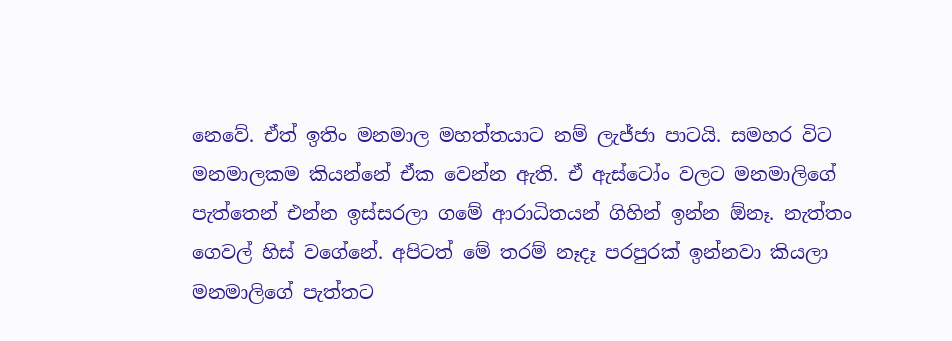නෙවේ. ඒත් ඉතිං මනමාල මහත්තයාට නම් ලැජ්ජා පාටයි. සමහර විට මනමාලකම කියන්නේ ඒක වෙන්න ඇති. ඒ ඇස්ටෝං වලට මනමාලිගේ පැත්තෙන් එන්න ඉස්සරලා ගමේ ආරාධිතයන් ගිහින් ඉන්න ඕනෑ. නැත්තං ගෙවල් හිස් වගේනේ. අපිටත් මේ තරම් නෑදෑ පරපුරක් ඉන්නවා කියලා මනමාලිගේ පැත්තට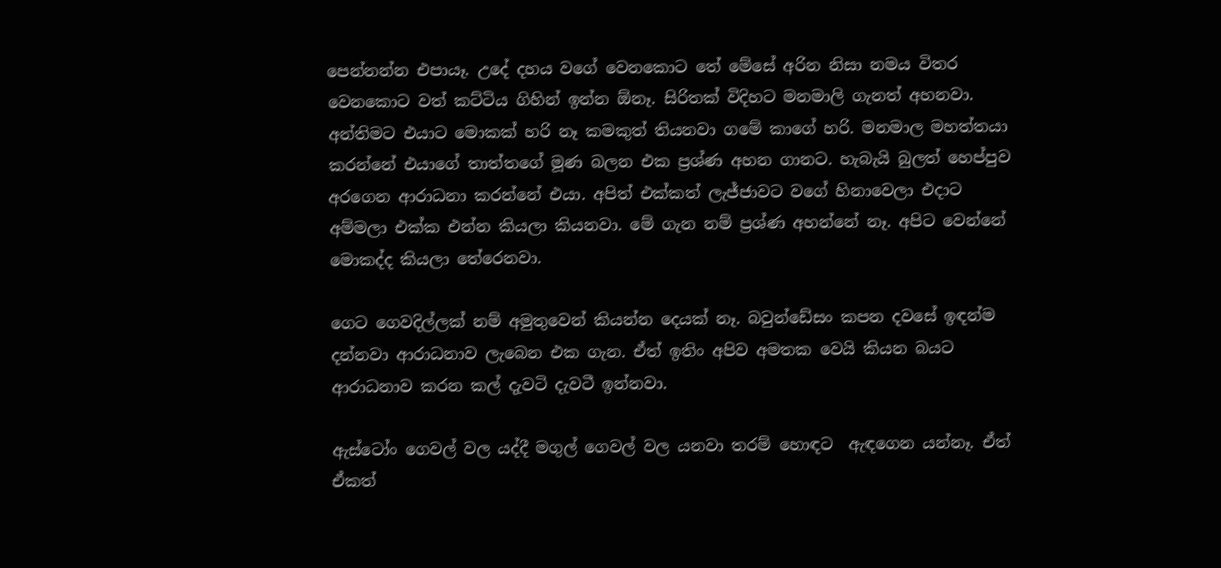පෙන්නන්න එපායෑ. උදේ දහය වගේ වෙනකොට තේ මේසේ අරින නිසා නමය විතර වෙනකොට වත් කට්ටිය ගිහින් ඉන්න ඕනෑ. සිරිතක් විදිහට මනමාලි ගැනත් අහනවා. අන්තිමට එයාට මොකක් හරි නෑ කමකුත් තියනවා ගමේ කාගේ හරි. මනමාල මහත්තයා කරන්නේ එයාගේ තාත්තගේ මූණ බලන එක ප්‍රශ්ණ අහන ගානට. හැබැයි බුලත් හෙප්පුව අරගෙන ආරාධනා කරන්නේ එයා. අපිත් එක්කත් ලැජ්ජාවට වගේ හිනාවෙලා එදාට අම්මලා එක්ක එන්න කියලා කියනවා. මේ ගැන නම් ප්‍රශ්ණ අහන්නේ නෑ. අපිට වෙන්නේ මොකද්ද කියලා තේරෙනවා.

ගෙට ගෙවදිල්ලක් නම් අමුතුවෙන් කියන්න දෙයක් නෑ. බවුන්ඩේසං කපන දවසේ ඉඳන්ම දන්නවා ආරාධනාව ලැබෙන එක ගැන. ඒත් ඉතිං අපිව අමතක වෙයි කියන බයට ආරාධනාව කරන කල් දැවටි දැවටී ඉන්නවා.

ඇස්ටෝං ගෙවල් වල යද්දී මගුල් ගෙවල් වල යනවා තරම් හොඳට  ඇඳගෙන යන්නෑ. ඒත් ඒකත්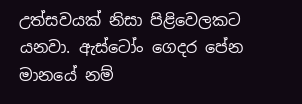උත්සවයක් නිසා පිළිවෙලකට යනවා. ඇස්ටෝං ගෙදර පේන මානයේ නම්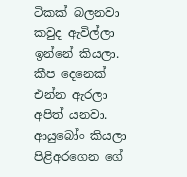ටිකක් බලනවා කවුද ඇවිල්ලා ඉන්නේ කියලා. කීප දෙනෙක් එන්න ඇරලා අපිත් යනවා. ආයුබෝං කියලා පිළිඅරගෙන ගේ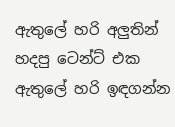ඇතුලේ හරි අලුතින් හදපු ටෙන්ට් එක ඇතුලේ හරි ඉඳගන්න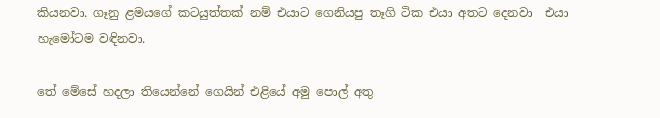කියනවා. ගෑනු ළමයගේ කටයුත්තක් නම් එයාට ගෙනියපු තෑගි ටික එයා අතට දෙනවා  එයා හැමෝටම වඳිනවා.

තේ මේසේ හදලා තියෙන්නේ ගෙයින් එළියේ අමු පොල් අතු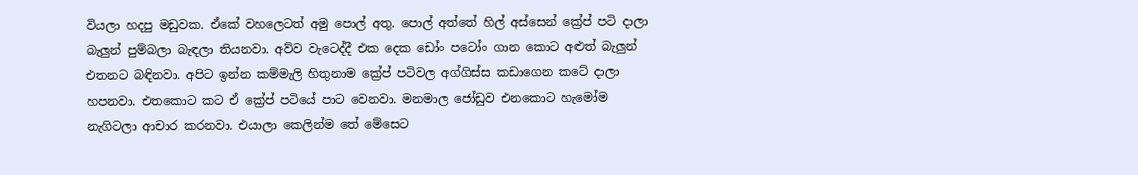වියලා හදපු මඩුවක. ඒකේ වහලෙටත් අමු පොල් අතු. පොල් අත්තේ හිල් අස්සෙන් ක්‍රේප් පටි දාලා බැලුන් පුම්බලා බැඳලා තියනවා. අව්ව වැටෙද්දී එක දෙක ඩෝං පටෝං ගාන කොට අළුත් බැලුන් එතනට බඳිනවා. අපිට ඉන්න කම්මැලි හිතුනාම ක්‍රේප් පටිවල අග්ගිස්ස කඩාගෙන කටේ දාලා හපනවා. එතකොට කට ඒ ක්‍රේප් පටියේ පාට වෙනවා. මනමාල ජෝඩුව එනකොට හැමෝම නැගිටලා ආචාර කරනවා. එයාලා කෙලින්ම තේ මේසෙට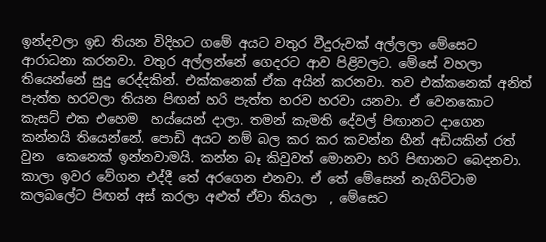ඉන්දවලා ඉඩ තියන විදිහට ගමේ අයට වතුර වීදුරුවක් අල්ලලා මේසෙට ආරාධනා කරනවා. වතුර අල්ලන්නේ ගෙදරට ආව පිළිවලට. මේසේ වහලා තියෙන්නේ සුදු රෙද්දකින්. එක්කනෙක් ඒක අයින් කරනවා. තව එක්කනෙක් අනිත් පැත්ත හරවලා තියන පිඟන් හරි පැත්ත හරව හරවා යනවා. ඒ වෙනකොට කැසට් එක එහෙම  හය්යෙන් දාලා. තමන් කැමති දේවල් පිඟානට දාගෙන කන්නයි තියෙන්නේ. පොඩි අයට නම් බල කර කර කවන්න හීන් අඩියකින් රත් වුන  කෙනෙක් ඉන්නවාමයි. කන්න බෑ කිවුවත් මොනවා හරි පිඟානට බෙදනවා. කාලා ඉවර වේගන එද්දී තේ අරගෙන එනවා. ඒ තේ මේසෙන් නැගිට්ටාම කලබලේට පිඟන් අස් කරලා අළුත් ඒවා තියලා  , මේසෙට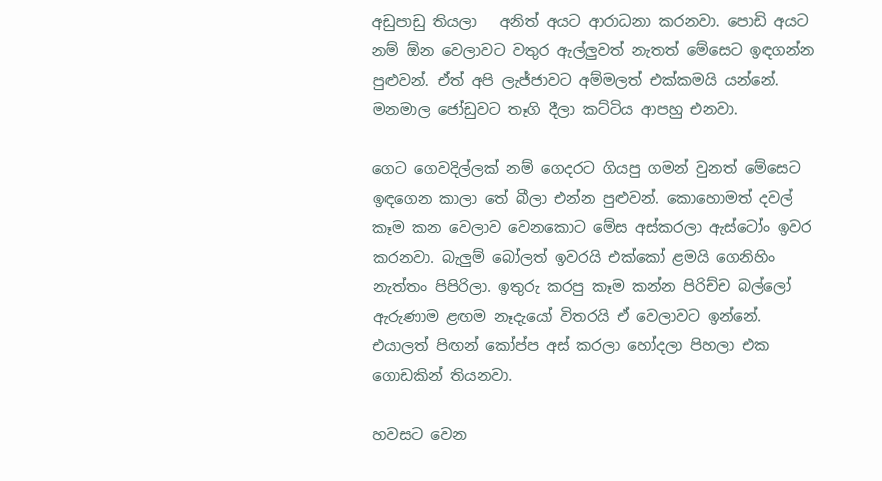අඩුපාඩු තියලා   අනිත් අයට ආරාධනා කරනවා. පොඩි අයට නම් ඕන වෙලාවට වතුර ඇල්ලුවත් නැතත් මේසෙට ඉඳගන්න පුළුවන්. ඒත් අපි ලැජ්ජාවට අම්මලත් එක්කමයි යන්නේ. මනමාල ජෝඩුවට තෑගි දීලා කට්ටිය ආපහු එනවා.

ගෙට ගෙවදිල්ලක් නම් ගෙදරට ගියපු ගමන් වුනත් මේසෙට ඉඳගෙන කාලා තේ බීලා එන්න පුළුවන්. කොහොමත් දවල් කෑම කන වෙලාව වෙනකොට මේස අස්කරලා ඇස්ටෝං ඉවර කරනවා. බැලුම් බෝලත් ඉවරයි එක්කෝ ළමයි ගෙනිහිං නැත්තං පිපිරිලා. ඉතුරු කරපු කෑම කන්න පිරිච්ච බල්ලෝ ඇරුණාම ළඟම නෑදැයෝ විතරයි ඒ වෙලාවට ඉන්නේ. එයාලත් පිඟන් කෝප්ප අස් කරලා හෝදලා පිහලා එක ගොඩකින් තියනවා.

හවසට වෙන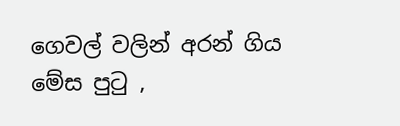ගෙවල් වලින් අරන් ගිය මේස පුටු ,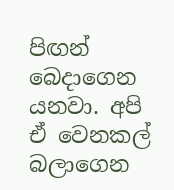පිඟන් බෙදාගෙන යනවා. අපි ඒ වෙනකල් බලාගෙන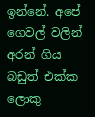ඉන්නේ. අපේ ගෙවල් වලින් අරන් ගිය බඩුත් එක්ක ලොකු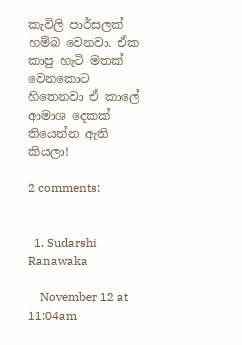කැවිලි පාර්සලක් හම්බ වෙනවා. ඒක කාපු හැටි මතක් වෙනකොට හිතෙනවා ඒ කාලේ ආමාශ දෙකක් තියෙන්න ඇති කියලා!

2 comments:


  1. Sudarshi Ranawaka

    November 12 at 11:04am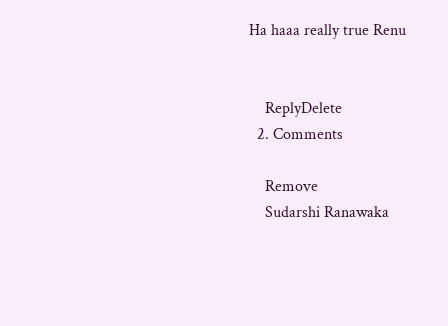Ha haaa really true Renu


    ReplyDelete
  2. Comments

    Remove
    Sudarshi Ranawaka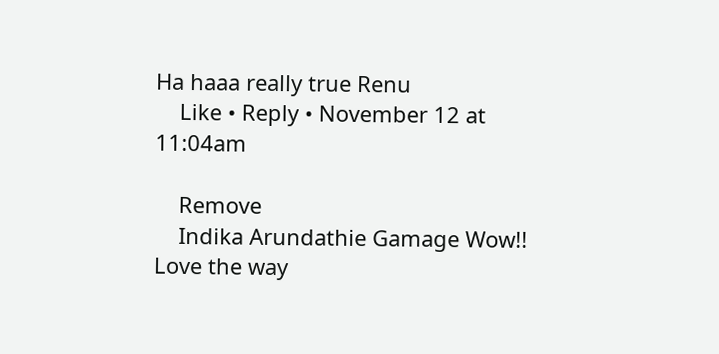Ha haaa really true Renu
    Like • Reply • November 12 at 11:04am

    Remove
    Indika Arundathie Gamage Wow!! Love the way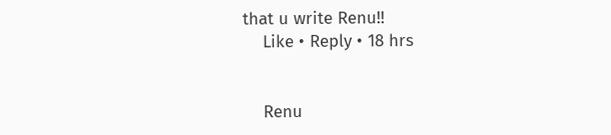that u write Renu!!
    Like • Reply • 18 hrs


    Renu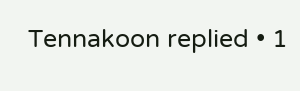Tennakoon replied • 1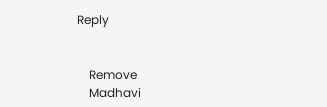Reply


    Remove
    Madhavi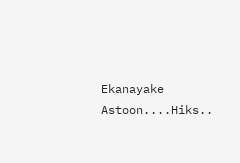Ekanayake Astoon....Hiks..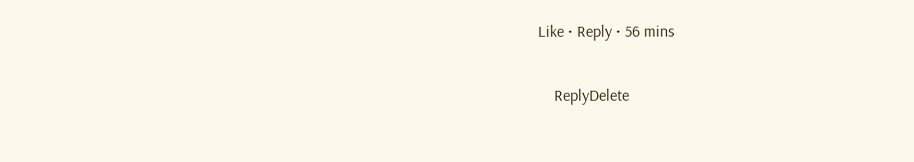Like • Reply • 56 mins

    ReplyDelete